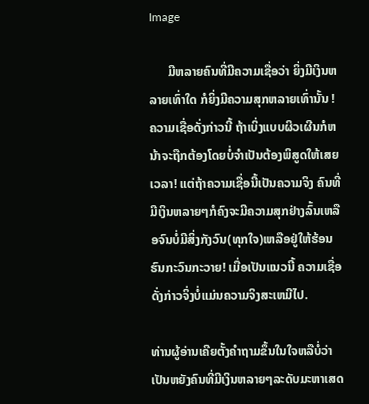Image

      ມີຫລາຍຄົນທີ່ມີຄວາມເຊື່ອວ່າ ຍິ່ງມີເງິນຫລາຍເທົ່າໃດ ກໍຍິ່ງມີຄວາມສຸກຫລາຍເທົ່ານັ້ນ ! ຄວາມເຊື່ອດັ່ງກ່າວນີ້ ຖ້າເບິ່ງແບບຜິວເຜີນກໍຫນ້າຈະຖືກຕ້ອງໂດຍບໍ່ຈໍາເປັນຕ້ອງພິສູດໃຫ້ເສຍເວລາ! ແຕ່ຖ້າຄວາມເຊື່ອນີ້ເປັນຄວາມຈິງ ຄົນທີ່ມີເງິນຫລາຍໆກໍຄົງຈະມີຄວາມສຸກຢ່າງລົ້ນເຫລືອຈົນບໍ່ມີສິ່ງກັງວົນ(ທຸກໃຈ)ເຫລືອຢູ່ໃຫ້ຮ້ອນຮົນກະວົນກະວາຍ! ເມື່ອເປັນແນວນີ້ ຄວາມເຊື່ອດັ່ງກ່າວຈິ່ງບໍ່ແມ່ນຄວາມຈິງສະເຫມີໄປ.

ທ່ານຜູ້ອ່ານເຄີຍຕັ້ງຄໍາຖາມຂຶ້ນໃນໃຈຫລືບໍ່ວ່າເປັນຫຍັງຄົນທີ່ມີເງິນຫລາຍໆລະດັບມະຫາເສດ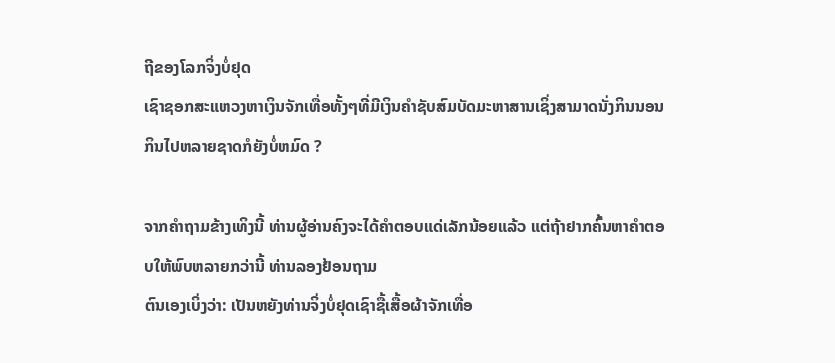ຖີຂອງໂລກຈິ່ງບໍ່ຢຸດ
ເຊົາຊອກສະແຫວງຫາເງິນຈັກເທື່ອທັ້ງໆທີ່ມີເງິນຄໍາຊັບສົມບັດມະຫາສານເຊິ່ງສາມາດນັ່ງກິນນອນກິນໄປຫລາຍຊາດກໍຍັງບໍ່ຫມົດ ?

ຈາກຄໍາຖາມຂ້າງເທິງນີ້ ທ່ານຜູ້ອ່ານຄົງຈະໄດ້ຄໍາຕອບແດ່ເລັກນ້ອຍແລ້ວ ແຕ່ຖ້າຢາກຄົ້ນຫາຄໍາຕອບໃຫ້ພົບຫລາຍກວ່ານີ້ ທ່ານລອງຢ້ອນຖາມ
ຕົນເອງເບິ່ງວ່າ: ເປັນຫຍັງທ່ານຈິ່ງບໍ່ຢຸດເຊົາຊື້ເສື້ອຜ້າຈັກເທື່ອ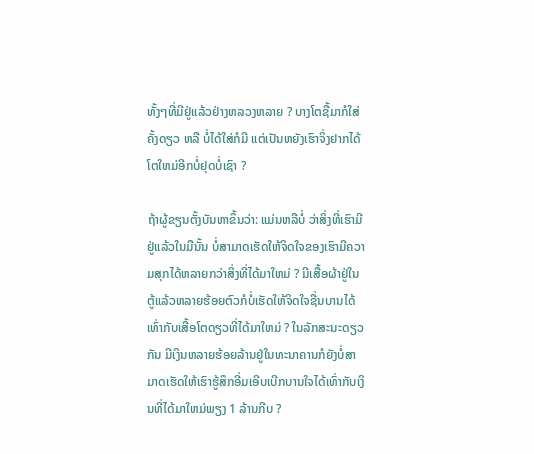ທັ້ງໆທີ່ມີຢູ່ແລ້ວຢ່າງຫລວງຫລາຍ ? ບາງໂຕຊື້ມາກໍໃສ່ຄັ້ງດຽວ ຫລື ບໍ່ໄດ້ໃສ່ກໍມີ ແຕ່ເປັນຫຍັງເຮົາຈິ່ງຢາກໄດ້ໂຕໃຫມ່ອີກບໍ່ຢຸດບໍ່ເຊົາ ?

ຖ້າຜູ້ຂຽນຕັ້ງບັນຫາຂຶ້ນວ່າ: ແມ່ນຫລືບໍ່ ວ່າສິ່ງທີ່ເຮົາມີຢູ່ແລ້ວໃນມືນັ້ນ ບໍ່ສາມາດເຮັດໃຫ້ຈິດໃຈຂອງເຮົາມີຄວາມສຸກໄດ້ຫລາຍກວ່າສິ່ງທີ່ໄດ້ມາໃຫມ່ ? ມີເສື້ອຜ້າຢູ່ໃນຕູ້ແລ້ວຫລາຍຮ້ອຍຕົວກໍບໍ່ເຮັດໃຫ້ຈິດໃຈຊື່ນບານໄດ້ເທົ່າກັບເສື້ອໂຕດຽວທີ່ໄດ້ມາໃຫມ່ ? ໃນລັກສະນະດຽວກັນ ມີເງິນຫລາຍຮ້ອຍລ້ານຢູ່ໃນທະນາຄານກໍຍັງບໍ່ສາມາດເຮັດໃຫ້ເຮົາຮູ້ສຶກອີ່ມເອີບເບີກບານໃຈໄດ້ເທົ່າກັບເງິນທີ່ໄດ້ມາໃຫມ່ພຽງ 1 ລ້ານກີບ ?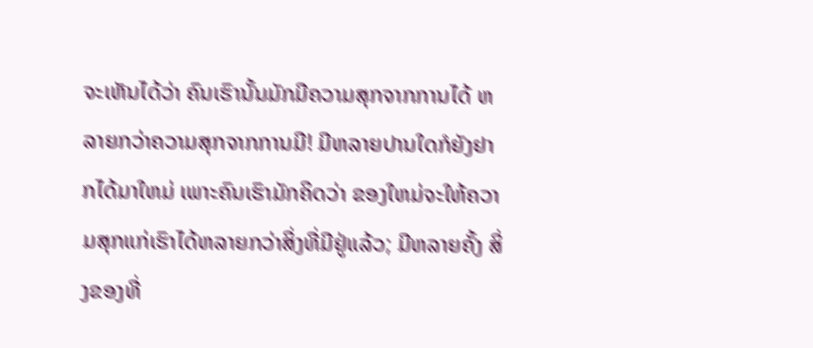ຈະເຫັນໄດ້ວ່າ ຄົນເຮົານັ້ນມັກມີຄວາມສຸກຈາກການໄດ້ ຫລາຍກວ່າຄວາມສຸກຈາກການມີ! ມີຫລາຍປານໃດກໍຍັງຢາກໄດ້ມາໃຫມ່ ເພາະຄົນເຮົາມັກຄິດວ່າ ຂອງໃຫມ່ຈະໃຫ້ຄວາມສຸກແກ່ເຮົາໄດ້ຫລາຍກວ່າສິ່ງທີ່ມີຢູ່ແລ້ວ; ມີຫລາຍຄັ້ງ ສິ່ງຂອງທີ່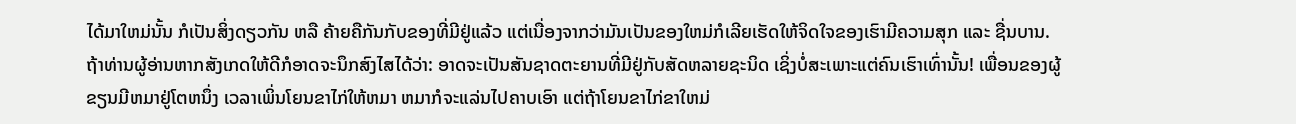ໄດ້ມາໃຫມ່ນັ້ນ ກໍເປັນສິ່ງດຽວກັນ ຫລື ຄ້າຍຄືກັນກັບຂອງທີ່ມີຢູ່ແລ້ວ ແຕ່ເນື່ອງຈາກວ່າມັນເປັນຂອງໃຫມ່ກໍເລີຍເຮັດໃຫ້ຈິດໃຈຂອງເຮົາມີຄວາມສຸກ ແລະ ຊື່ນບານ. ຖ້າທ່ານຜູ້ອ່ານຫາກສັງເກດໃຫ້ດີກໍອາດຈະນຶກສົງໄສໄດ້ວ່າ: ອາດຈະເປັນສັນຊາດຕະຍານທີ່ມີຢູ່ກັບສັດຫລາຍຊະນິດ ເຊິ່ງບໍ່ສະເພາະແຕ່ຄົນເຮົາເທົ່ານັ້ນ! ເພື່ອນຂອງຜູ້ຂຽນມີຫມາຢູ່ໂຕຫນຶ່ງ ເວລາເພິ່ນໂຍນຂາໄກ່ໃຫ້ຫມາ ຫມາກໍຈະແລ່ນໄປຄາບເອົາ ແຕ່ຖ້າໂຍນຂາໄກ່ຂາໃຫມ່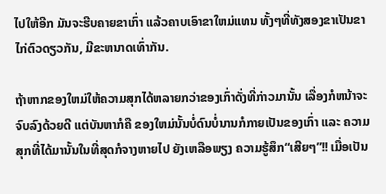ໄປໃຫ້ອີກ ມັນຈະຮີບຄາຍຂາເກົ່າ ແລ້ວຄາບເອົາຂາໃຫມ່ແທນ ທັ້ງໆທີ່ທັງສອງຂາເປັນຂາໄກ່ຕົວດຽວກັນ, ມີຂະຫນາດເທົ່າກັນ.

ຖ້າຫາກຂອງໃຫມ່ໃຫ້ຄວາມສຸກໄດ້ຫລາຍກວ່າຂອງເກົ່າດັ່ງທີ່ກ່າວມານັ້ນ ເລື່ອງກໍຫນ້າຈະຈົບລົງດ້ວຍດີ ແຕ່ບັນຫາກໍຄື ຂອງໃຫມ່ນັ້ນບໍ່ດົນບໍ່ນານກໍກາຍເປັນຂອງເກົ່າ ແລະ ຄວາມສຸກທີ່ໄດ້ມານັ້ນໃນທີ່ສຸດກໍຈາງຫາຍໄປ ຍັງເຫລືອພຽງ ຄວາມຮູ້ສຶກ“ເສີຍໆ”!! ເມື່ອເປັນ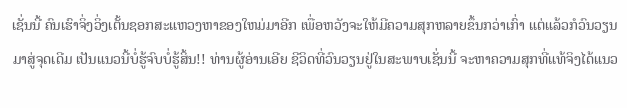ເຊັ່ນນີ້ ຄົນເຮົາຈິ່ງວິ່ງເຕັ້ນຊອກສະແຫວງຫາຂອງໃຫມ່ມາອີກ ເພື່ອຫວັງຈະໃຫ້ມີຄວາມສຸກຫລາຍຂຶ້ນກວ່າເກົ່າ ແຕ່ແລ້ວກໍວົນວຽນມາສູ່ຈຸດເດີມ ເປັນແນວນີ້ບໍ່ຮູ້ຈົບບໍ່ຮູ້ສິ້ນ!! ທ່ານຜູ້ອ່ານເອີຍ ຊີວິດທີ່ວົນວຽນຢູ່ໃນສະພາບເຊັ່ນນີ້ ຈະຫາຄວາມສຸກທີ່ແທ້ຈິງໄດ້ແນວ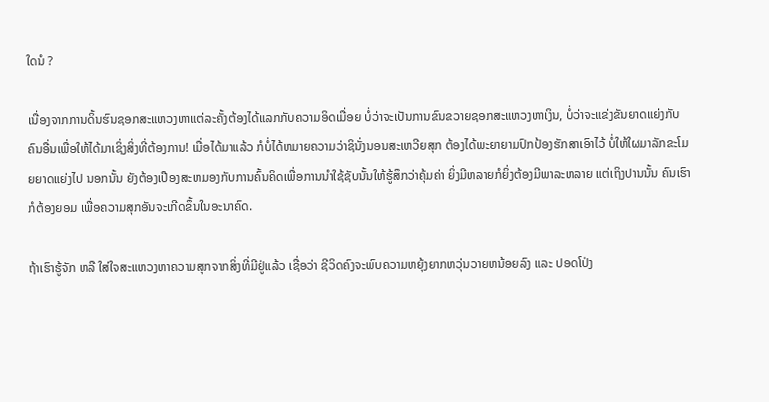ໃດນໍ ?

ເນື່ອງຈາກການດິ້ນຮົນຊອກສະແຫວງຫາແຕ່ລະຄັ້ງຕ້ອງໄດ້ແລກກັບຄວາມອິດເມື່ອຍ ບໍ່ວ່າຈະເປັນການຂົນຂວາຍຊອກສະແຫວງຫາເງິນ, ບໍ່ວ່າຈະແຂ່ງຂັນຍາດແຍ່ງກັບຄົນອື່ນເພື່ອໃຫ້ໄດ້ມາເຊິ່ງສິ່ງທີ່ຕ້ອງການ! ເມື່ອໄດ້ມາແລ້ວ ກໍບໍ່ໄດ້ຫມາຍຄວາມວ່າຊິນັ່ງນອນສະເຫວີຍສຸກ ຕ້ອງໄດ້ພະຍາຍາມປົກປ້ອງຮັກສາເອົາໄວ້ ບໍ່ໃຫ້ໃຜມາລັກຂະໂມຍຍາດແຍ່ງໄປ ນອກນັ້ນ ຍັງຕ້ອງເປືອງສະຫມອງກັບການຄົ້ນຄິດເພື່ອການນໍາໃຊ້ຊັບນັ້ນໃຫ້ຮູ້ສຶກວ່າຄຸ້ມຄ່າ ຍິ່ງມີຫລາຍກໍຍິ່ງຕ້ອງມີພາລະຫລາຍ ແຕ່ເຖິງປານນັ້ນ ຄົນເຮົາກໍຕ້ອງຍອມ ເພື່ອຄວາມສຸກອັນຈະເກີດຂຶ້ນໃນອະນາຄົດ.

ຖ້າເຮົາຮູ້ຈັກ ຫລື ໃສ່ໃຈສະແຫວງຫາຄວາມສຸກຈາກສິ່ງທີ່ມີຢູ່ແລ້ວ ເຊື່ອວ່າ ຊີວິດຄົງຈະພົບຄວາມຫຍຸ້ງຍາກຫວຸ່ນວາຍຫນ້ອຍລົງ ແລະ ປອດໂປ່ງ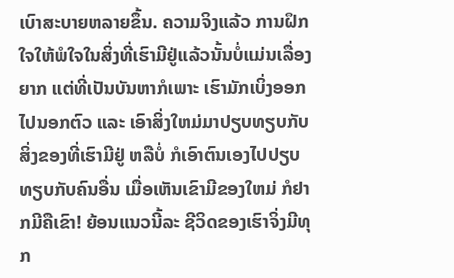ເບົາສະບາຍຫລາຍຂຶ້ນ. ຄວາມຈິງແລ້ວ ການຝຶກໃຈໃຫ້ພໍໃຈໃນສິ່ງທີ່ເຮົາມີຢູ່ແລ້ວນັ້ນບໍ່ແມ່ນເລື່ອງຍາກ ແຕ່ທີ່ເປັນບັນຫາກໍເພາະ ເຮົາມັກເບິ່ງອອກໄປນອກຕົວ ແລະ ເອົາສິ່ງໃຫມ່ມາປຽບທຽບກັບສິ່ງຂອງທີ່ເຮົາມີຢູ່ ຫລືບໍ່ ກໍເອົາຕົນເອງໄປປຽບທຽບກັບຄົນອື່ນ ເມື່ອເຫັນເຂົາມີຂອງໃຫມ່ ກໍຢາກມີຄືເຂົາ! ຍ້ອນແນວນີ້ລະ ຊີວິດຂອງເຮົາຈິ່ງມີທຸກ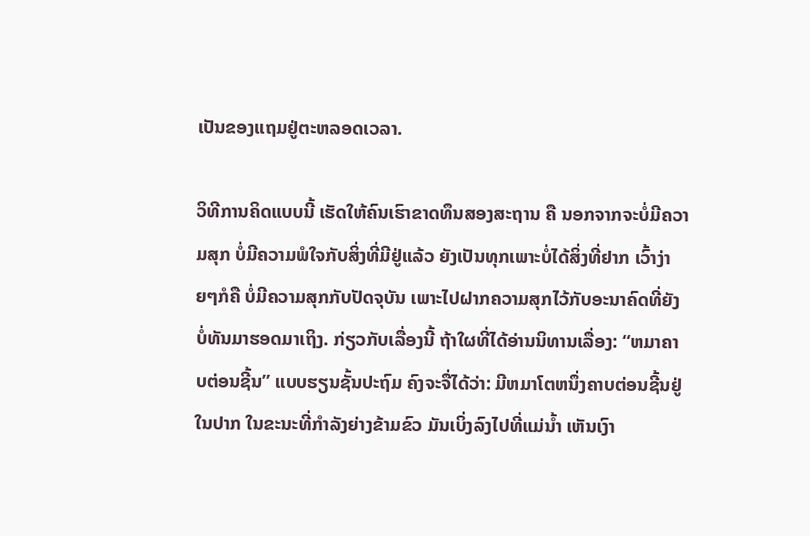ເປັນຂອງແຖມຢູ່ຕະຫລອດເວລາ.

ວິທີການຄິດແບບນີ້ ເຮັດໃຫ້ຄົນເຮົາຂາດທຶນສອງສະຖານ ຄື ນອກຈາກຈະບໍ່ມີຄວາມສຸກ ບໍ່ມີຄວາມພໍໃຈກັບສິ່ງທີ່ມີຢູ່ແລ້ວ ຍັງເປັນທຸກເພາະບໍ່ໄດ້ສິ່ງທີ່ຢາກ ເວົ້າງ່າຍໆກໍຄື ບໍ່ມີຄວາມສຸກກັບປັດຈຸບັນ ເພາະໄປຝາກຄວາມສຸກໄວ້ກັບອະນາຄົດທີ່ຍັງບໍ່ທັນມາຮອດມາເຖິງ. ກ່ຽວກັບເລື່ອງນີ້ ຖ້າໃຜທີ່ໄດ້ອ່ານນິທານເລື່ອງ: “ຫມາຄາບຕ່ອນຊີ້ນ” ແບບຮຽນຊັ້ນປະຖົມ ຄົງຈະຈື່ໄດ້ວ່າ: ມີຫມາໂຕຫນຶ່ງຄາບຕ່ອນຊີ້ນຢູ່ໃນປາກ ໃນຂະນະທີ່ກໍາລັງຍ່າງຂ້າມຂົວ ມັນເບິ່ງລົງໄປທີ່ແມ່ນໍ້າ ເຫັນເງົາ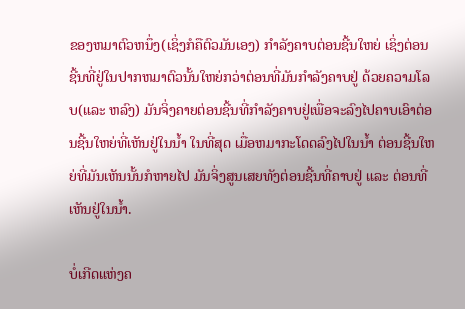ຂອງຫມາຕົວຫນຶ່ງ(ເຊິ່ງກໍຄືຕົວມັນເອງ) ກໍາລັງຄາບຕ່ອນຊີ້ນໃຫຍ່ ເຊິ່ງຕ່ອນຊີ້ນທີ່ຢູ່ໃນປາກຫມາຕົວນັ້ນໃຫຍ່ກວ່າຕ່ອນທີ່ມັນກໍາລັງຄາບຢູ່ ດ້ວຍຄວາມໂລບ(ແລະ ຫລົງ) ມັນຈິ່ງຄາຍຕ່ອນຊີ້ນທີ່ກໍາລັງຄາບຢູ່ເພື່ອຈະລົງໄປຄາບເອົາຕ່ອນຊີ້ນໃຫຍ່ທີ່ເຫັນຢູ່ໃນນໍ້າ ໃນທີ່ສຸດ ເມື່ອຫມາກະໂດດລົງໄປໃນນໍ້າ ຕ່ອນຊີ້ນໃຫຍ່ທີ່ມັນເຫັນນັ້ນກໍຫາຍໄປ ມັນຈິ່ງສູນເສຍທັງຕ່ອນຊີ້ນທີ່ຄາບຢູ່ ແລະ ຕ່ອນທີ່ເຫັນຢູ່ໃນນໍ້າ.

ບໍ່ເກີດແຫ່ງຄ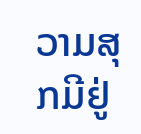ວາມສຸກມີຢູ່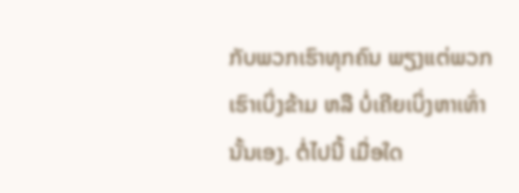ກັບພວກເຮົາທຸກຄົນ ພຽງແຕ່ພວກເຮົາເບິ່ງຂ້າມ ຫລື ບໍ່ເຄີຍເບິ່ງຫາເທົ່ານັ້ນເອງ. ຕໍ່ໄປນີ້ ເມື່ອໃດ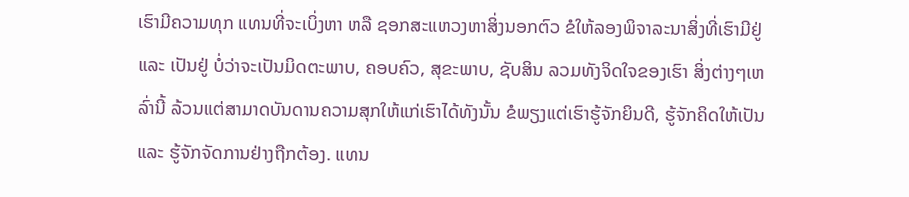ເຮົາມີຄວາມທຸກ ແທນທີ່ຈະເບິ່ງຫາ ຫລື ຊອກສະແຫວງຫາສິ່ງນອກຕົວ ຂໍໃຫ້ລອງພິຈາລະນາສິ່ງທີ່ເຮົາມີຢູ່ ແລະ ເປັນຢູ່ ບໍ່ວ່າຈະເປັນມິດຕະພາບ, ຄອບຄົວ, ສຸຂະພາບ, ຊັບສິນ ລວມທັງຈິດໃຈຂອງເຮົາ ສິ່ງຕ່າງໆເຫລົ່ານີ້ ລ້ວນແຕ່ສາມາດບັນດານຄວາມສຸກໃຫ້ແກ່ເຮົາໄດ້ທັງນັ້ນ ຂໍພຽງແຕ່ເຮົາຮູ້ຈັກຍິນດີ, ຮູ້ຈັກຄິດໃຫ້ເປັນ ແລະ ຮູ້ຈັກຈັດການຢ່າງຖືກຕ້ອງ. ແທນ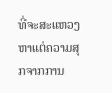ທີ່ຈະສະແຫວງຫາແຕ່ຄວາມສຸກຈາກການ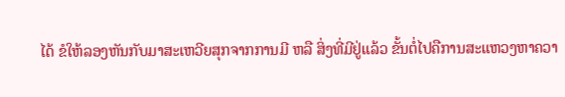ໄດ້ ຂໍໃຫ້ລອງຫັນກັບມາສະເຫວີຍສຸກຈາກການມີ ຫລື ສິ່ງທີ່ມີຢູ່ແລ້ວ ຂັ້ນຕໍ່ໄປຄືການສະແຫວງຫາຄວາ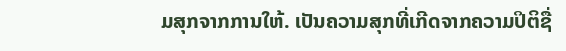ມສຸກຈາກການໃຫ້. ເປັນຄວາມສຸກທີ່ເກີດຈາກຄວາມປິຕິຊື່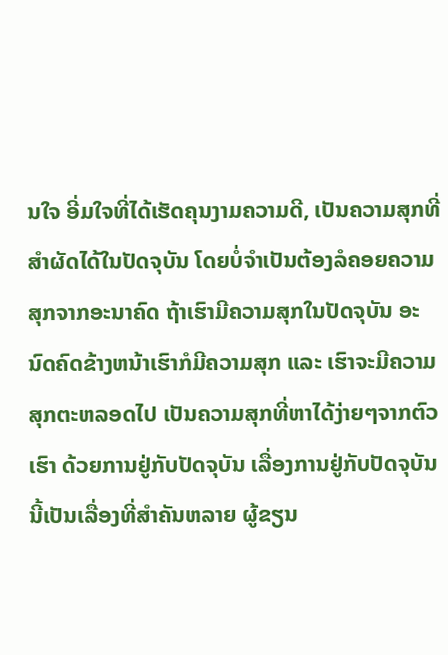ນໃຈ ອີ່ມໃຈທີ່ໄດ້ເຮັດຄຸນງາມຄວາມດີ, ເປັນຄວາມສຸກທີ່ສໍາຜັດໄດ້ໃນປັດຈຸບັນ ໂດຍບໍ່ຈໍາເປັນຕ້ອງລໍຄອຍຄວາມສຸກຈາກອະນາຄົດ ຖ້າເຮົາມີຄວາມສຸກໃນປັດຈຸບັນ ອະນົດຄົດຂ້າງຫນ້າເຮົາກໍມີຄວາມສຸກ ແລະ ເຮົາຈະມີຄວາມສຸກຕະຫລອດໄປ ເປັນຄວາມສຸກທີ່ຫາໄດ້ງ່າຍໆຈາກຕົວເຮົາ ດ້ວຍການຢູ່ກັບປັດຈຸບັນ ເລື່ອງການຢູ່ກັບປັດຈຸບັນນີ້ເປັນເລື່ອງທີ່ສໍາຄັນຫລາຍ ຜູ້ຂຽນ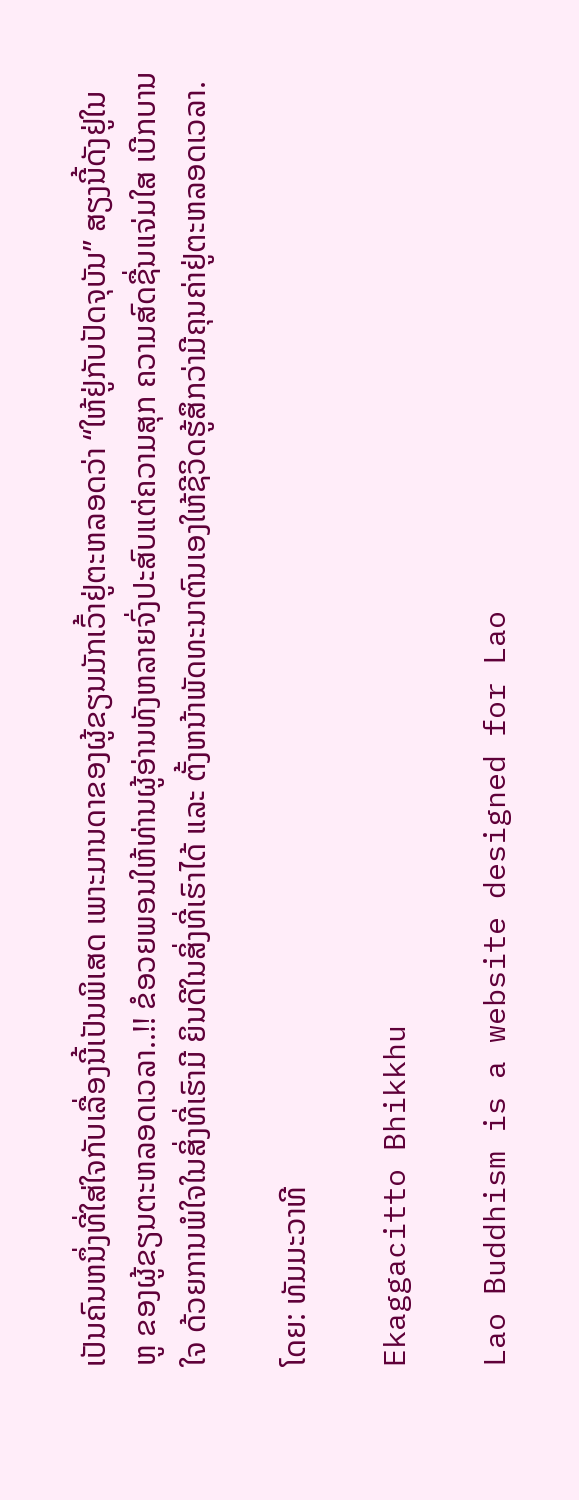ເປັນຄົນຫນຶ່ງທີ່ໃສ່ໃຈກັບເລື່ອງນີ້ເປັນພິເສດ ເພາະມານດາຂອງຜູ້ຂຽນມັກເວົ້າຢູ່ຕະຫລອດວ່າ “ໃຫ້ຢູ່ກັບປັດຈຸບັນ” ສຽງນີ້ດັງຢູ່ໃນຫູ ຂອງຜູ້ຂຽນຕະຫລອດເວລາ..!! ຂໍອວຍພອນໃຫ້ທ່ານຜູ້ອ່ານທັງຫລາຍຈົ່ງປະສົບແຕ່ຄວາມສຸກ ຄວາມສົດຊື່ນແຈ່ມໃສ ເບີກບານໃຈ ດ້ວຍການພໍໃຈໃນສິ່ງທີ່ເຮົາມີ ຍິນດີໃນສິ່ງທີ່ເຮົາໄດ້ ແລະ ຕັ້ງຫນ້າພັດທະນາຕົນເອງໃຫ້ຊີວິດຮູ້ສຶກວ່າມີຄຸນຄ່າຢູ່ຕະຫລອດເວລາ.

ໂດຍ: ທັມມະວາທີ

Ekaggacitto Bhikkhu

Lao Buddhism is a website designed for Lao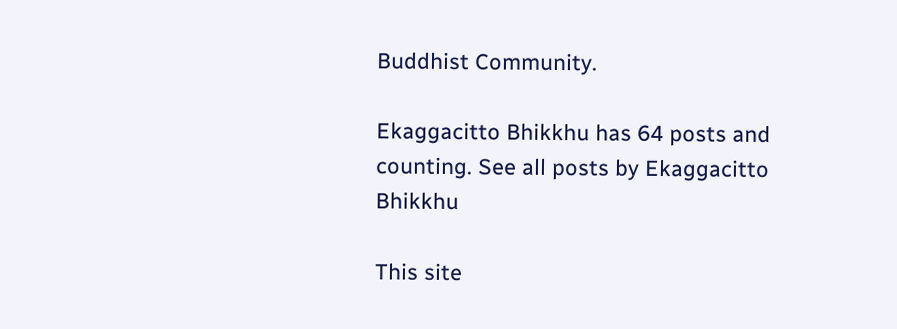Buddhist Community.

Ekaggacitto Bhikkhu has 64 posts and counting. See all posts by Ekaggacitto Bhikkhu

This site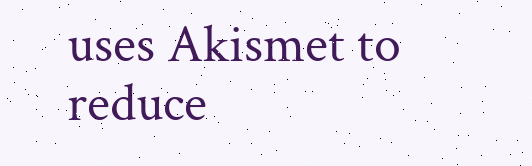uses Akismet to reduce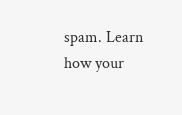spam. Learn how your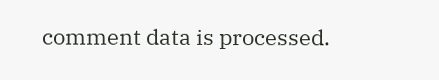comment data is processed.